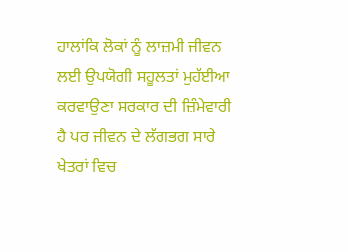ਹਾਲਾਂਕਿ ਲੋਕਾਂ ਨੂੰ ਲਾਜ਼ਮੀ ਜੀਵਨ ਲਈ ਉਪਯੋਗੀ ਸਹੂਲਤਾਂ ਮੁਹੱਈਆ ਕਰਵਾਉਣਾ ਸਰਕਾਰ ਦੀ ਜ਼ਿੰਮੇਵਾਰੀ ਹੈ ਪਰ ਜੀਵਨ ਦੇ ਲੱਗਭਗ ਸਾਰੇ ਖੇਤਰਾਂ ਵਿਚ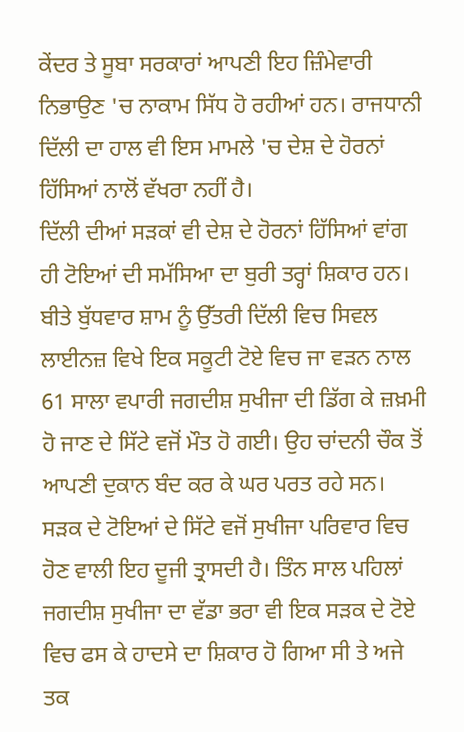ਕੇਂਦਰ ਤੇ ਸੂਬਾ ਸਰਕਾਰਾਂ ਆਪਣੀ ਇਹ ਜ਼ਿੰਮੇਵਾਰੀ ਨਿਭਾਉਣ 'ਚ ਨਾਕਾਮ ਸਿੱਧ ਹੋ ਰਹੀਆਂ ਹਨ। ਰਾਜਧਾਨੀ ਦਿੱਲੀ ਦਾ ਹਾਲ ਵੀ ਇਸ ਮਾਮਲੇ 'ਚ ਦੇਸ਼ ਦੇ ਹੋਰਨਾਂ ਹਿੱਸਿਆਂ ਨਾਲੋਂ ਵੱਖਰਾ ਨਹੀਂ ਹੈ।
ਦਿੱਲੀ ਦੀਆਂ ਸੜਕਾਂ ਵੀ ਦੇਸ਼ ਦੇ ਹੋਰਨਾਂ ਹਿੱਸਿਆਂ ਵਾਂਗ ਹੀ ਟੋਇਆਂ ਦੀ ਸਮੱਸਿਆ ਦਾ ਬੁਰੀ ਤਰ੍ਹਾਂ ਸ਼ਿਕਾਰ ਹਨ। ਬੀਤੇ ਬੁੱਧਵਾਰ ਸ਼ਾਮ ਨੂੰ ਉੱਤਰੀ ਦਿੱਲੀ ਵਿਚ ਸਿਵਲ ਲਾਈਨਜ਼ ਵਿਖੇ ਇਕ ਸਕੂਟੀ ਟੋਏ ਵਿਚ ਜਾ ਵੜਨ ਨਾਲ 61 ਸਾਲਾ ਵਪਾਰੀ ਜਗਦੀਸ਼ ਸੁਖੀਜਾ ਦੀ ਡਿੱਗ ਕੇ ਜ਼ਖ਼ਮੀ ਹੋ ਜਾਣ ਦੇ ਸਿੱਟੇ ਵਜੋਂ ਮੌਤ ਹੋ ਗਈ। ਉਹ ਚਾਂਦਨੀ ਚੌਕ ਤੋਂ ਆਪਣੀ ਦੁਕਾਨ ਬੰਦ ਕਰ ਕੇ ਘਰ ਪਰਤ ਰਹੇ ਸਨ।
ਸੜਕ ਦੇ ਟੋਇਆਂ ਦੇ ਸਿੱਟੇ ਵਜੋਂ ਸੁਖੀਜਾ ਪਰਿਵਾਰ ਵਿਚ ਹੋਣ ਵਾਲੀ ਇਹ ਦੂਜੀ ਤ੍ਰਾਸਦੀ ਹੈ। ਤਿੰਨ ਸਾਲ ਪਹਿਲਾਂ ਜਗਦੀਸ਼ ਸੁਖੀਜਾ ਦਾ ਵੱਡਾ ਭਰਾ ਵੀ ਇਕ ਸੜਕ ਦੇ ਟੋਏ ਵਿਚ ਫਸ ਕੇ ਹਾਦਸੇ ਦਾ ਸ਼ਿਕਾਰ ਹੋ ਗਿਆ ਸੀ ਤੇ ਅਜੇ ਤਕ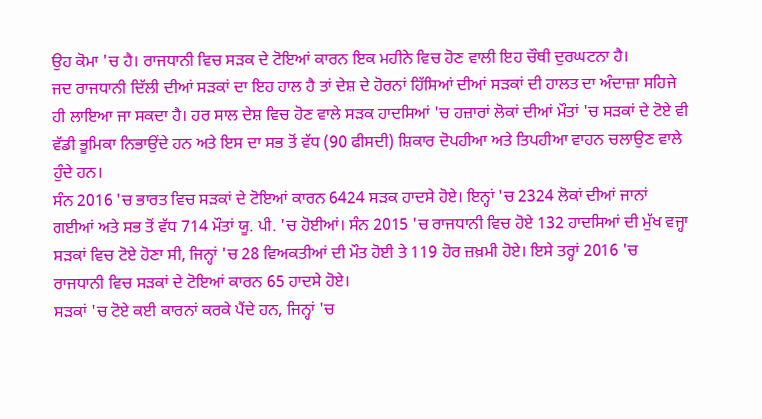ਉਹ ਕੋਮਾ 'ਚ ਹੈ। ਰਾਜਧਾਨੀ ਵਿਚ ਸੜਕ ਦੇ ਟੋਇਆਂ ਕਾਰਨ ਇਕ ਮਹੀਨੇ ਵਿਚ ਹੋਣ ਵਾਲੀ ਇਹ ਚੌਥੀ ਦੁਰਘਟਨਾ ਹੈ।
ਜਦ ਰਾਜਧਾਨੀ ਦਿੱਲੀ ਦੀਆਂ ਸੜਕਾਂ ਦਾ ਇਹ ਹਾਲ ਹੈ ਤਾਂ ਦੇਸ਼ ਦੇ ਹੋਰਨਾਂ ਹਿੱਸਿਆਂ ਦੀਆਂ ਸੜਕਾਂ ਦੀ ਹਾਲਤ ਦਾ ਅੰਦਾਜ਼ਾ ਸਹਿਜੇ ਹੀ ਲਾਇਆ ਜਾ ਸਕਦਾ ਹੈ। ਹਰ ਸਾਲ ਦੇਸ਼ ਵਿਚ ਹੋਣ ਵਾਲੇ ਸੜਕ ਹਾਦਸਿਆਂ 'ਚ ਹਜ਼ਾਰਾਂ ਲੋਕਾਂ ਦੀਆਂ ਮੌਤਾਂ 'ਚ ਸੜਕਾਂ ਦੇ ਟੋਏ ਵੀ ਵੱਡੀ ਭੂਮਿਕਾ ਨਿਭਾਉਂਦੇ ਹਨ ਅਤੇ ਇਸ ਦਾ ਸਭ ਤੋਂ ਵੱਧ (90 ਫੀਸਦੀ) ਸ਼ਿਕਾਰ ਦੋਪਹੀਆ ਅਤੇ ਤਿਪਹੀਆ ਵਾਹਨ ਚਲਾਉਣ ਵਾਲੇ ਹੁੰਦੇ ਹਨ।
ਸੰਨ 2016 'ਚ ਭਾਰਤ ਵਿਚ ਸੜਕਾਂ ਦੇ ਟੋਇਆਂ ਕਾਰਨ 6424 ਸੜਕ ਹਾਦਸੇ ਹੋਏ। ਇਨ੍ਹਾਂ 'ਚ 2324 ਲੋਕਾਂ ਦੀਆਂ ਜਾਨਾਂ ਗਈਆਂ ਅਤੇ ਸਭ ਤੋਂ ਵੱਧ 714 ਮੌਤਾਂ ਯੂ. ਪੀ. 'ਚ ਹੋਈਆਂ। ਸੰਨ 2015 'ਚ ਰਾਜਧਾਨੀ ਵਿਚ ਹੋਏ 132 ਹਾਦਸਿਆਂ ਦੀ ਮੁੱਖ ਵਜ੍ਹਾ ਸੜਕਾਂ ਵਿਚ ਟੋਏ ਹੋਣਾ ਸੀ, ਜਿਨ੍ਹਾਂ 'ਚ 28 ਵਿਅਕਤੀਆਂ ਦੀ ਮੌਤ ਹੋਈ ਤੇ 119 ਹੋਰ ਜ਼ਖ਼ਮੀ ਹੋਏ। ਇਸੇ ਤਰ੍ਹਾਂ 2016 'ਚ ਰਾਜਧਾਨੀ ਵਿਚ ਸੜਕਾਂ ਦੇ ਟੋਇਆਂ ਕਾਰਨ 65 ਹਾਦਸੇ ਹੋਏ।
ਸੜਕਾਂ 'ਚ ਟੋਏ ਕਈ ਕਾਰਨਾਂ ਕਰਕੇ ਪੈਂਦੇ ਹਨ, ਜਿਨ੍ਹਾਂ 'ਚ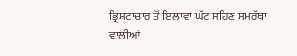ਭ੍ਰਿਸ਼ਟਾਚਾਰ ਤੋਂ ਇਲਾਵਾ ਘੱਟ ਸਹਿਣ ਸਮਰੱਥਾ ਵਾਲੀਆਂ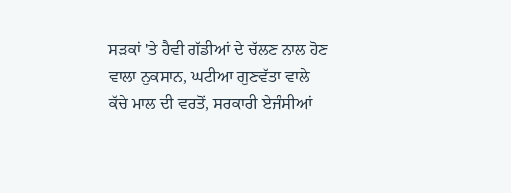ਸੜਕਾਂ 'ਤੇ ਹੈਵੀ ਗੱਡੀਆਂ ਦੇ ਚੱਲਣ ਨਾਲ ਹੋਣ ਵਾਲਾ ਨੁਕਸਾਨ, ਘਟੀਆ ਗੁਣਵੱਤਾ ਵਾਲੇ ਕੱਚੇ ਮਾਲ ਦੀ ਵਰਤੋਂ, ਸਰਕਾਰੀ ਏਜੰਸੀਆਂ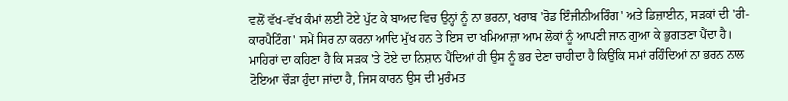ਵਲੋਂ ਵੱਖ-ਵੱਖ ਕੰਮਾਂ ਲਈ ਟੋਏ ਪੁੱਟ ਕੇ ਬਾਅਦ ਵਿਚ ਉਨ੍ਹਾਂ ਨੂੰ ਨਾ ਭਰਨਾ, ਖਰਾਬ 'ਰੋਡ ਇੰਜੀਨੀਅਰਿੰਗ' ਅਤੇ ਡਿਜ਼ਾਈਨ, ਸੜਕਾਂ ਦੀ 'ਰੀ-ਕਾਰਪੈਟਿੰਗ' ਸਮੇਂ ਸਿਰ ਨਾ ਕਰਨਾ ਆਦਿ ਮੁੱਖ ਹਨ ਤੇ ਇਸ ਦਾ ਖਮਿਆਜ਼ਾ ਆਮ ਲੋਕਾਂ ਨੂੰ ਆਪਣੀ ਜਾਨ ਗੁਆ ਕੇ ਭੁਗਤਣਾ ਪੈਂਦਾ ਹੈ।
ਮਾਹਿਰਾਂ ਦਾ ਕਹਿਣਾ ਹੈ ਕਿ ਸੜਕ 'ਤੇ ਟੋਏ ਦਾ ਨਿਸ਼ਾਨ ਪੈਂਦਿਆਂ ਹੀ ਉਸ ਨੂੰ ਭਰ ਦੇਣਾ ਚਾਹੀਦਾ ਹੈ ਕਿਉਂਕਿ ਸਮਾਂ ਰਹਿੰਦਿਆਂ ਨਾ ਭਰਨ ਨਾਲ ਟੋਇਆ ਚੌੜਾ ਹੁੰਦਾ ਜਾਂਦਾ ਹੈ, ਜਿਸ ਕਾਰਨ ਉਸ ਦੀ ਮੁਰੰਮਤ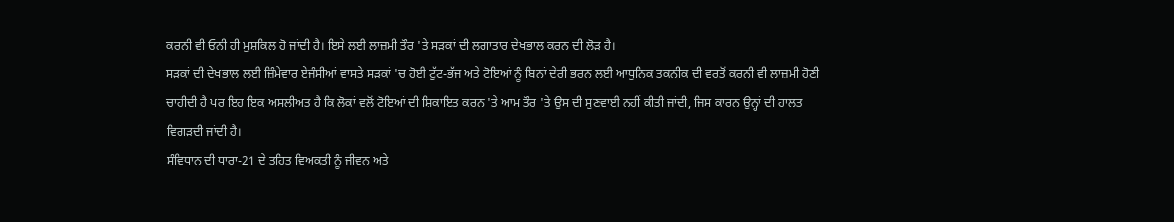ਕਰਨੀ ਵੀ ਓਨੀ ਹੀ ਮੁਸ਼ਕਿਲ ਹੋ ਜਾਂਦੀ ਹੈ। ਇਸੇ ਲਈ ਲਾਜ਼ਮੀ ਤੌਰ 'ਤੇ ਸੜਕਾਂ ਦੀ ਲਗਾਤਾਰ ਦੇਖਭਾਲ ਕਰਨ ਦੀ ਲੋੜ ਹੈ।
ਸੜਕਾਂ ਦੀ ਦੇਖਭਾਲ ਲਈ ਜ਼ਿੰਮੇਵਾਰ ਏਜੰਸੀਆਂ ਵਾਸਤੇ ਸੜਕਾਂ 'ਚ ਹੋਈ ਟੁੱਟ-ਭੱਜ ਅਤੇ ਟੋਇਆਂ ਨੂੰ ਬਿਨਾਂ ਦੇਰੀ ਭਰਨ ਲਈ ਆਧੁਨਿਕ ਤਕਨੀਕ ਦੀ ਵਰਤੋਂ ਕਰਨੀ ਵੀ ਲਾਜ਼ਮੀ ਹੋਣੀ ਚਾਹੀਦੀ ਹੈ ਪਰ ਇਹ ਇਕ ਅਸਲੀਅਤ ਹੈ ਕਿ ਲੋਕਾਂ ਵਲੋਂ ਟੋਇਆਂ ਦੀ ਸ਼ਿਕਾਇਤ ਕਰਨ 'ਤੇ ਆਮ ਤੌਰ 'ਤੇ ਉਸ ਦੀ ਸੁਣਵਾਈ ਨਹੀਂ ਕੀਤੀ ਜਾਂਦੀ, ਜਿਸ ਕਾਰਨ ਉਨ੍ਹਾਂ ਦੀ ਹਾਲਤ ਵਿਗੜਦੀ ਜਾਂਦੀ ਹੈ।
ਸੰਵਿਧਾਨ ਦੀ ਧਾਰਾ-21 ਦੇ ਤਹਿਤ ਵਿਅਕਤੀ ਨੂੰ ਜੀਵਨ ਅਤੇ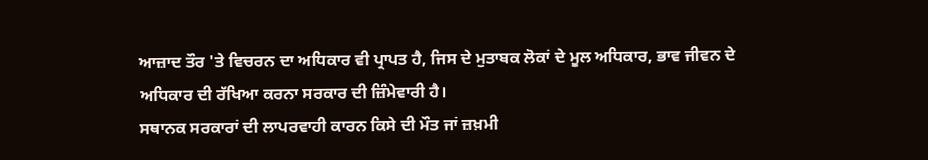ਆਜ਼ਾਦ ਤੌਰ 'ਤੇ ਵਿਚਰਨ ਦਾ ਅਧਿਕਾਰ ਵੀ ਪ੍ਰਾਪਤ ਹੈ, ਜਿਸ ਦੇ ਮੁਤਾਬਕ ਲੋਕਾਂ ਦੇ ਮੂਲ ਅਧਿਕਾਰ, ਭਾਵ ਜੀਵਨ ਦੇ ਅਧਿਕਾਰ ਦੀ ਰੱਖਿਆ ਕਰਨਾ ਸਰਕਾਰ ਦੀ ਜ਼ਿੰਮੇਵਾਰੀ ਹੈ।
ਸਥਾਨਕ ਸਰਕਾਰਾਂ ਦੀ ਲਾਪਰਵਾਹੀ ਕਾਰਨ ਕਿਸੇ ਦੀ ਮੌਤ ਜਾਂ ਜ਼ਖ਼ਮੀ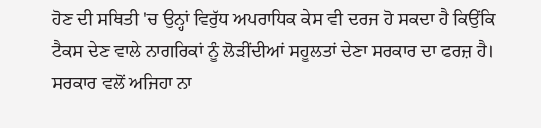ਹੋਣ ਦੀ ਸਥਿਤੀ 'ਚ ਉਨ੍ਹਾਂ ਵਿਰੁੱਧ ਅਪਰਾਧਿਕ ਕੇਸ ਵੀ ਦਰਜ ਹੋ ਸਕਦਾ ਹੈ ਕਿਉਂਕਿ ਟੈਕਸ ਦੇਣ ਵਾਲੇ ਨਾਗਰਿਕਾਂ ਨੂੰ ਲੋੜੀਂਦੀਆਂ ਸਹੂਲਤਾਂ ਦੇਣਾ ਸਰਕਾਰ ਦਾ ਫਰਜ਼ ਹੈ।
ਸਰਕਾਰ ਵਲੋਂ ਅਜਿਹਾ ਨਾ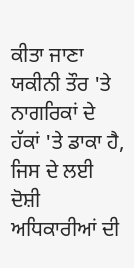ਕੀਤਾ ਜਾਣਾ ਯਕੀਨੀ ਤੌਰ 'ਤੇ ਨਾਗਰਿਕਾਂ ਦੇ ਹੱਕਾਂ 'ਤੇ ਡਾਕਾ ਹੈ, ਜਿਸ ਦੇ ਲਈ ਦੋਸ਼ੀ ਅਧਿਕਾਰੀਆਂ ਦੀ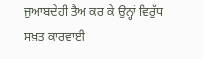ਜੁਆਬਦੇਹੀ ਤੈਅ ਕਰ ਕੇ ਉਨ੍ਹਾਂ ਵਿਰੁੱਧ ਸਖ਼ਤ ਕਾਰਵਾਈ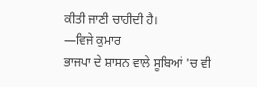ਕੀਤੀ ਜਾਣੀ ਚਾਹੀਦੀ ਹੈ।
—ਵਿਜੇ ਕੁਮਾਰ
ਭਾਜਪਾ ਦੇ ਸ਼ਾਸਨ ਵਾਲੇ ਸੂਬਿਆਂ 'ਚ ਵੀ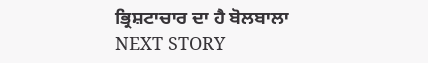ਭ੍ਰਿਸ਼ਟਾਚਾਰ ਦਾ ਹੈ ਬੋਲਬਾਲਾ
NEXT STORY